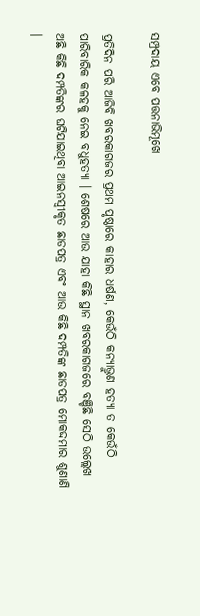ସମ୍ପ୍ରଦାୟ ଏବେ ପତ୍ତନାଭିମୂଖେ

ପ୍ରତିଦିନ ପରି ଆଜିବି ଖବରକାଗଜର ପ୍ରଥମ ପୃଷ୍ଠାରେ କାହାର ଧର୍ଷଣ, କେଉଁଠି କନ୍ୟାଭ୍ରୁଣ ହତ୍ୟା ତ କେଉଁଠି ପାରିବାରିକ କଳହକୁ ନେଇ ବଧୁହତ୍ୟା । ଶେଷରେ ଆଉ ଯାହା କିଛି ସ୍ଥାନ ଖବରକାଗଜରେ ବଞ୍ଚିଛି ସେଠି ଉଲ୍ଲେଖ ଅଛି କିଛି ଦମ୍ପତିଙ୍କର ଘଟିଯାଇଥିବା ଆଇନସ୍ୱୀକୃତ ଛାଡପତ୍ର ଏବଂ ଆଉ କିଛି ଦମ୍ପତିଙ୍କ ଛାଡପତ୍ର ମୋକଦ୍ଦମାର ଶୁଣାଣି ।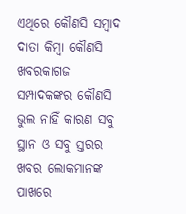ଏଥିରେ କୌଣସି ସମ୍ବାଦ ଦାତା କିମ୍ବା କୌଣସି ଖବରକାଗଜ ସମ୍ପାଦକଙ୍କର କୌଣସି ଭୁଲ ନାହିଁ କାରଣ ସବୁ ସ୍ଥାନ ଓ ସବୁ ସ୍ତରର ଖବର ଲୋକମାନଙ୍କ ପାଖରେ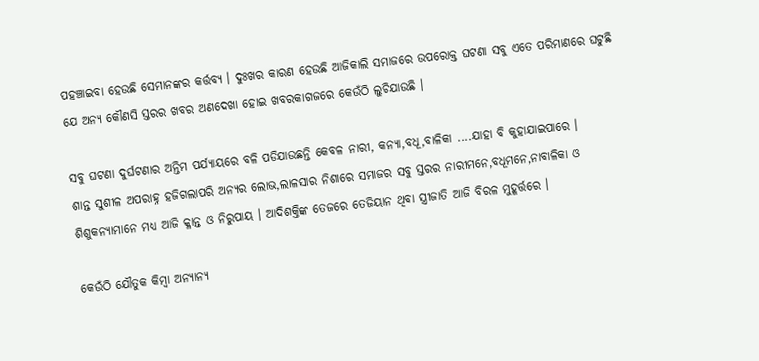ପହଞ୍ଚାଇବା ହେଉଛି ସେମାନଙ୍କର କର୍ତ୍ତବ୍ୟ । ଦୁଃଖର କାରଣ ହେଉଛି ଆଜିକାଲି ସମାଜରେ ଉପରୋକ୍ତ ଘଟଣା ସବୁ ଏତେ ପରିମାଣରେ ଘଟୁଛି ଯେ ଅନ୍ୟ କୌଣସି ସ୍ତରର ଖବର ଅଣଦେଖା ହୋଇ ଖବରକାଗଜରେ କେଉଁଠି ଲୁଚିଯାଉଛି ।

ସବୁ ଘଟଣା ଦୁର୍ଘଟଣାର ଅନ୍ତିମ ପର୍ଯ୍ୟାୟରେ ବଳି ପଡିଯାଉଛନ୍ତି କେବଳ ନାରୀ, କନ୍ୟା,ବଧୂ,ବାଳିକା ....ଯାହା ବି କୁହାଯାଇପାରେ ।
ଶାନ୍ତ ସୁଶୀଳ ଅପରାହ୍ନ ହଜିଗଲାପରି ଅନ୍ୟର ଲୋଭ,ଲାଳସାର ନିଶାରେ ସମାଜର ସବୁ ସ୍ତରର ନାରୀମନେ,ବଧୂମନେ,ନାବାଳିକା ଓ ଶିଶୁକନ୍ୟାମାନେ ମଧ୍ୟ ଆଜି କ୍ଳାନ୍ତ ଓ ନିରୁପାୟ । ଆଦିଶକ୍ତିଙ୍କ ତେଜରେ ତେଜିୟାନ ଥିବା ସ୍ତ୍ରୀଜାତି ଆଜି ବିରଳ ମୁହୂର୍ତ୍ତରେ ।

କେଉଁଠି ଯୌତୁକ କିମ୍ବା ଅନ୍ୟାନ୍ୟ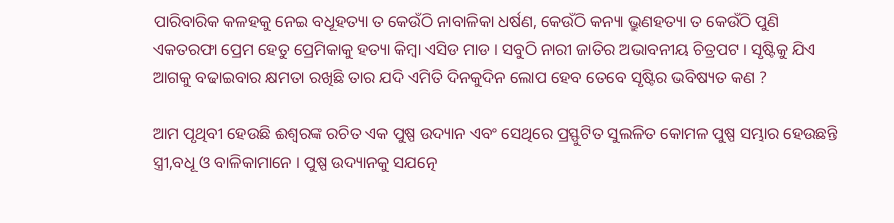ପାରିବାରିକ କଳହକୁ ନେଇ ବଧୂହତ୍ୟା ତ କେଉଁଠି ନାବାଳିକା ଧର୍ଷଣ, କେଉଁଠି କନ୍ୟା ଭ୍ରୁଣହତ୍ୟା ତ କେଉଁଠି ପୁଣି ଏକତରଫା ପ୍ରେମ ହେତୁ ପ୍ରେମିକାକୁ ହତ୍ୟା କିମ୍ବା ଏସିଡ ମାଡ । ସବୁଠି ନାରୀ ଜାତିର ଅଭାବନୀୟ ଚିତ୍ରପଟ । ସୃଷ୍ଟିକୁ ଯିଏ ଆଗକୁ ବଢାଇବାର କ୍ଷମତା ରଖିଛି ତାର ଯଦି ଏମିତି ଦିନକୁଦିନ ଲୋପ ହେବ ତେବେ ସୃଷ୍ଟିର ଭବିଷ୍ୟତ କଣ ?

ଆମ ପୃଥିବୀ ହେଉଛି ଈଶ୍ୱରଙ୍କ ରଚିତ ଏକ ପୁଷ୍ପ ଉଦ୍ୟାନ ଏବଂ ସେଥିରେ ପ୍ରସ୍ଫୁଟିତ ସୁଲଳିତ କୋମଳ ପୁଷ୍ପ ସମ୍ଭାର ହେଉଛନ୍ତି ସ୍ତ୍ରୀ,ବଧୂ ଓ ବାଳିକାମାନେ । ପୁଷ୍ପ ଉଦ୍ୟାନକୁ ସଯତ୍ନେ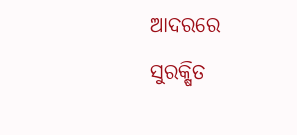ଆଦରରେ ସୁରକ୍ଷିତ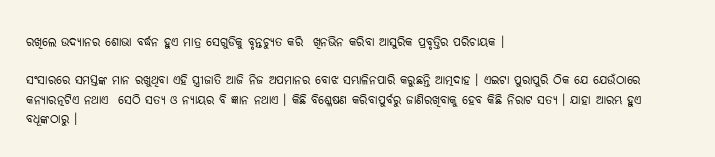ରଖିଲେ ଉଦ୍ୟାନର ଶୋଭା ବର୍ଦ୍ଧନ ହୁଏ ମାତ୍ର ସେଗୁଡିକୁ ବୃନ୍ତଚ୍ୟୁତ କରି  ଖିନଭିନ କରିବା ଆସୁରିକ ପ୍ରବୃତ୍ତିର ପରିଚାୟକ ।

ସଂସାରରେ ସମସ୍ତଙ୍କ ମାନ ରଖୁଥିବା ଏହି ସ୍ତ୍ରୀଜାତି ଆଜି ନିଜ ଅପମାନର ବୋଝ ସମ୍ଭାଳିନପାରି କରୁଛନ୍ତି ଆତ୍ମଦାହ । ଏଇଟା ପୁରାପୁରି ଠିକ ଯେ ଯେଉଁଠାରେ କନ୍ୟାରତ୍ନଟିଏ ନଥାଏ  ସେଠି ସତ୍ୟ ଓ ନ୍ୟାୟର ବି ଜ୍ଞାନ ନଥାଏ । କିଛି ବିଶ୍ଳେଷଣ କରିବାପୁର୍ବରୁ ଜାଣିରଖିବାକୁ ହେବ କିଛି ନିରାଟ ସତ୍ୟ । ଯାହା ଆରମ୍ଭ ହୁଏ ବଧୂଙ୍କଠାରୁ ।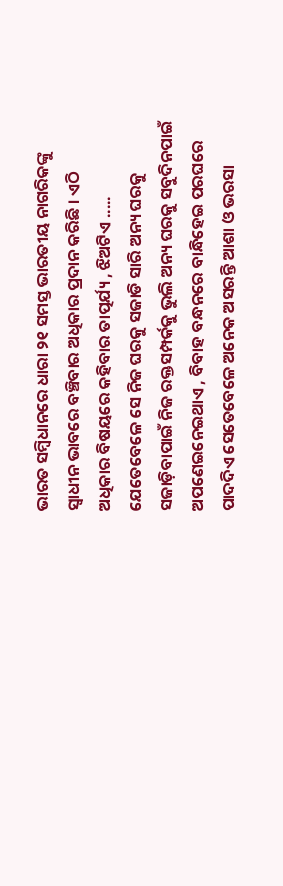ଭାରତ ସମ୍ବିଧାନରେ ଧାରା ୨୧ ସମସ୍ତ ଭାରତୀୟ ନାଗରିକଙ୍କୁ ସ୍ୱାଧୀନ ଭାବରେ ବଞ୍ଚିବାର ଅଧିକାର ପ୍ରଦାନ କରିଛି । ଏଠି ଅଧିକାର ବିଷୟରେ କହିବାର ତାତ୍ପର୍ଯ୍ୟ , ଝିଅଟିଏ ..... ଯେତେବେଳେ ସେ ନିଜ ଘରକୁ ସଜାଡି ସାରି ଅନ୍ୟ ଘରକୁ ସଜାଡ଼ିବାପାଇଁ ନିଜ ରକ୍ତସମ୍ପର୍କକୁ ଭୁଲି ଅନ୍ୟ ଘରକୁ ସବୁଦିନପାଇଁ ଅପଣେଇନେଇଥାଏ , ବିବାହ ବନ୍ଧନରେ ବାନ୍ଧିହେଇ ପରଘରେ ପାଦଦିଏ ସେତେବେଳେ ଅନେକ ଅସରନ୍ତି ଆଶା ଓ ଭରସା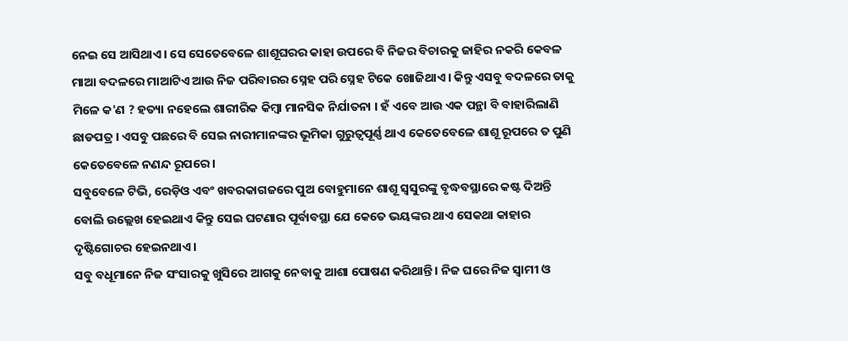ନେଇ ସେ ଆସିଥାଏ । ସେ ସେତେବେଳେ ଶାଶୂଘରର କାହା ଉପରେ ବି ନିଜର ବିଚାରକୁ ଜାହିର ନକରି କେବଳ ମାଆ ବଦଳରେ ମାଆଟିଏ ଆଉ ନିଜ ପରିବାରର ସ୍ନେହ ପରି ସ୍ନେହ ଟିକେ ଖୋଜିଥାଏ । କିନ୍ତୁ ଏସବୁ ବଦଳରେ ତାକୁ ମିଳେ କ'ଣ ? ହତ୍ୟା ନହେଲେ ଶାରୀରିକ କିମ୍ବା ମାନସିକ ନିର୍ଯାତନା । ହଁ ଏବେ ଆଉ ଏକ ପନ୍ଥା ବି ବାହାରିଲାଣି ଛାଡପତ୍ର । ଏସବୁ ପଛରେ ବି ସେଇ ନାରୀମାନଙ୍କର ଭୂମିକା ଗୁରୁତ୍ୱପୂର୍ଣ୍ଣ ଥାଏ କେତେବେଳେ ଶାଶୂ ରୂପରେ ତ ପୁଣି କେତେବେଳେ ନଣନ୍ଦ ରୂପରେ ।
ସବୁବେଳେ ଟିଭି, ରେଡ଼ିଓ ଏବଂ ଖବରକାଗଜରେ ପୁଅ ବୋହୁମାନେ ଶାଶୂ ସ୍ୱସୁରଙ୍କୁ ବୃଦ୍ଧବସ୍ଥାରେ କଷ୍ଟ ଦିଅନ୍ତି ବୋଲି ଉଲ୍ଲେଖ ହେଇଥାଏ କିନ୍ତୁ ସେଇ ଘଟଣାର ପୂର୍ବାବସ୍ଥା ଯେ କେତେ ଭୟଙ୍କର ଥାଏ ସେକଥା କାହାର ଦୃଷ୍ଟିଗୋଚର ହେଇନଥାଏ ।
ସବୁ ବଧୂମାନେ ନିଜ ସଂସାରକୁ ଖୁସିରେ ଆଗକୁ ନେବାକୁ ଆଶା ପୋଷଣ କରିଥାନ୍ତି । ନିଜ ଘରେ ନିଜ ସ୍ୱାମୀ ଓ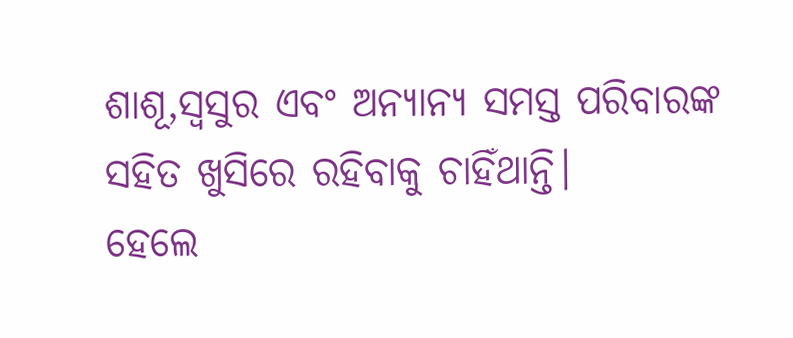ଶାଶୂ,ସ୍ୱସୁର ଏବଂ ଅନ୍ୟାନ୍ୟ ସମସ୍ତ ପରିବାରଙ୍କ ସହିତ ଖୁସିରେ ରହିବାକୁ ଚାହିଁଥାନ୍ତି।
ହେଲେ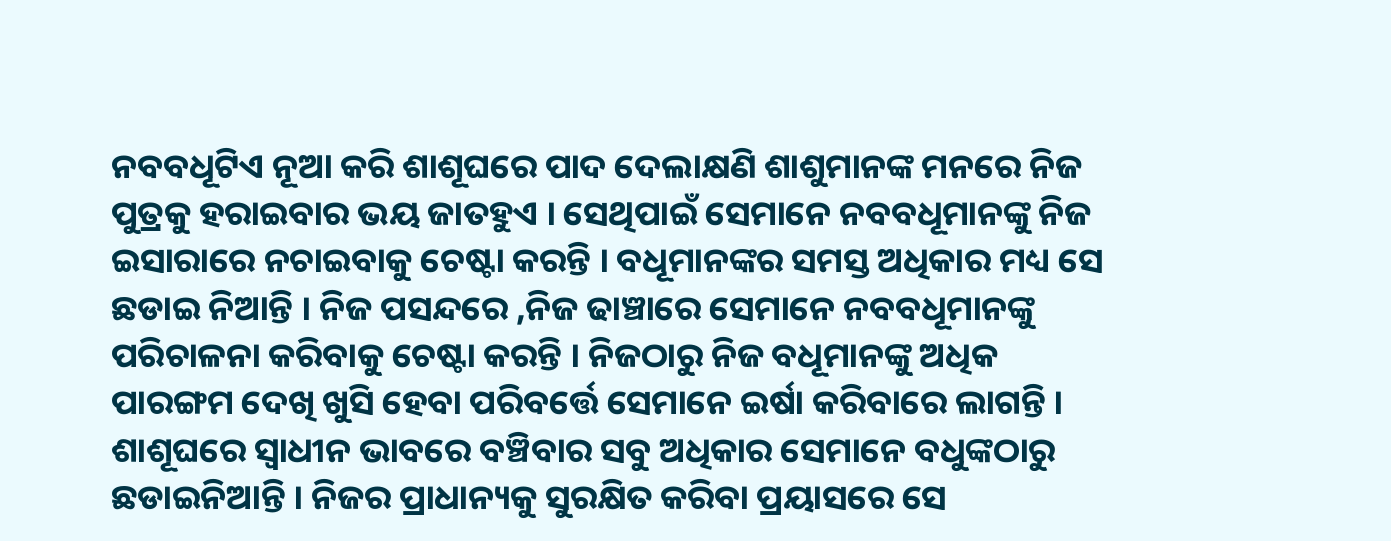ନବବଧୂଟିଏ ନୂଆ କରି ଶାଶୂଘରେ ପାଦ ଦେଲାକ୍ଷଣି ଶାଶୁମାନଙ୍କ ମନରେ ନିଜ ପୁତ୍ରକୁ ହରାଇବାର ଭୟ ଜାତହୁଏ । ସେଥିପାଇଁ ସେମାନେ ନବବଧୂମାନଙ୍କୁ ନିଜ ଇସାରାରେ ନଚାଇବାକୁ ଚେଷ୍ଟା କରନ୍ତି । ବଧୂମାନଙ୍କର ସମସ୍ତ ଅଧିକାର ମଧ୍ୟ ସେ ଛଡାଇ ନିଆନ୍ତି । ନିଜ ପସନ୍ଦରେ ,ନିଜ ଢାଞ୍ଚାରେ ସେମାନେ ନବବଧୂମାନଙ୍କୁ ପରିଚାଳନା କରିବାକୁ ଚେଷ୍ଟା କରନ୍ତି । ନିଜଠାରୁ ନିଜ ବଧୂମାନଙ୍କୁ ଅଧିକ ପାରଙ୍ଗମ ଦେଖି ଖୁସି ହେବା ପରିବର୍ତ୍ତେ ସେମାନେ ଇର୍ଷା କରିବାରେ ଲାଗନ୍ତି । ଶାଶୂଘରେ ସ୍ୱାଧୀନ ଭାବରେ ବଞ୍ଚିବାର ସବୁ ଅଧିକାର ସେମାନେ ବଧୁଙ୍କଠାରୁ ଛଡାଇନିଆନ୍ତି । ନିଜର ପ୍ରାଧାନ୍ୟକୁ ସୁରକ୍ଷିତ କରିବା ପ୍ରୟାସରେ ସେ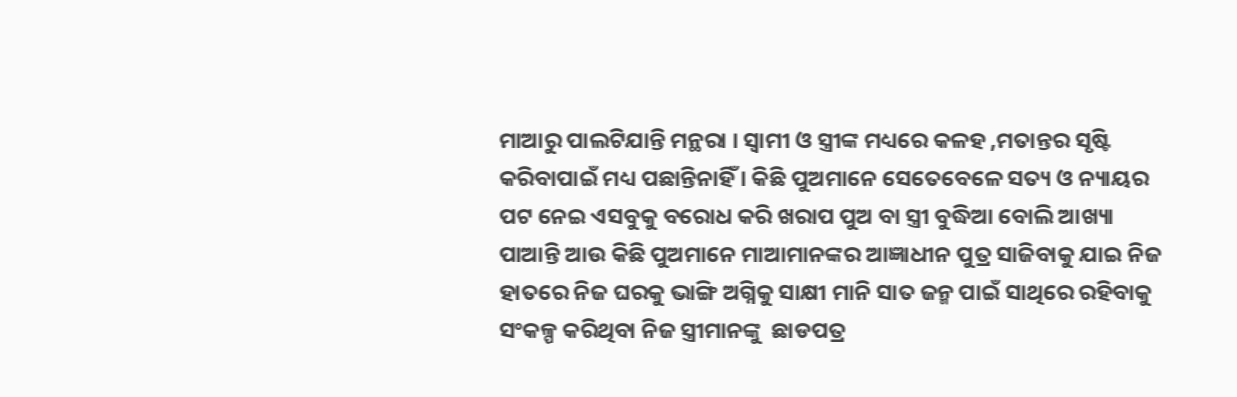ମାଆରୁ ପାଲଟିଯାନ୍ତି ମନ୍ଥରା । ସ୍ୱାମୀ ଓ ସ୍ତ୍ରୀଙ୍କ ମଧ୍ୟରେ କଳହ ,ମତାନ୍ତର ସୃଷ୍ଟି କରିବାପାଇଁ ମଧ୍ୟ ପଛାନ୍ତିନାହିଁ । କିଛି ପୁଅମାନେ ସେତେବେଳେ ସତ୍ୟ ଓ ନ୍ୟାୟର ପଟ ନେଇ ଏସବୁକୁ ବରୋଧ କରି ଖରାପ ପୁଅ ବା ସ୍ତ୍ରୀ ବୁଦ୍ଧିଆ ବୋଲି ଆଖ୍ୟା ପାଆନ୍ତି ଆଉ କିଛି ପୁଅମାନେ ମାଆମାନଙ୍କର ଆଜ୍ଞାଧୀନ ପୁତ୍ର ସାଜିବାକୁ ଯାଇ ନିଜ ହାତରେ ନିଜ ଘରକୁ ଭାଙ୍ଗି ଅଗ୍ନିକୁ ସାକ୍ଷୀ ମାନି ସାତ ଜନ୍ମ ପାଇଁ ସାଥିରେ ରହିବାକୁ ସଂକଳ୍ପ କରିଥିବା ନିଜ ସ୍ତ୍ରୀମାନଙ୍କୁ  ଛାଡପତ୍ର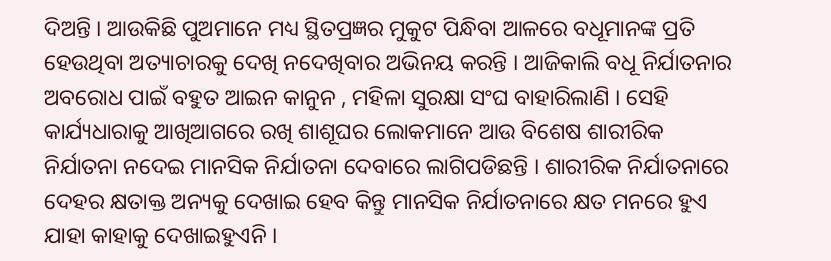ଦିଅନ୍ତି । ଆଉକିଛି ପୁଅମାନେ ମଧ୍ୟ ସ୍ଥିତପ୍ରଜ୍ଞର ମୁକୁଟ ପିନ୍ଧିବା ଆଳରେ ବଧୂମାନଙ୍କ ପ୍ରତି ହେଉଥିବା ଅତ୍ୟାଚାରକୁ ଦେଖି ନଦେଖିବାର ଅଭିନୟ କରନ୍ତି । ଆଜିକାଲି ବଧୂ ନିର୍ଯାତନାର ଅବରୋଧ ପାଇଁ ବହୁତ ଆଇନ କାନୁନ , ମହିଳା ସୁରକ୍ଷା ସଂଘ ବାହାରିଲାଣି । ସେହି କାର୍ଯ୍ୟଧାରାକୁ ଆଖିଆଗରେ ରଖି ଶାଶୂଘର ଲୋକମାନେ ଆଉ ବିଶେଷ ଶାରୀରିକ ନିର୍ଯାତନା ନଦେଇ ମାନସିକ ନିର୍ଯାତନା ଦେବାରେ ଲାଗିପଡିଛନ୍ତି । ଶାରୀରିକ ନିର୍ଯାତନାରେ ଦେହର କ୍ଷତାକ୍ତ ଅନ୍ୟକୁ ଦେଖାଇ ହେବ କିନ୍ତୁ ମାନସିକ ନିର୍ଯାତନାରେ କ୍ଷତ ମନରେ ହୁଏ ଯାହା କାହାକୁ ଦେଖାଇହୁଏନି ।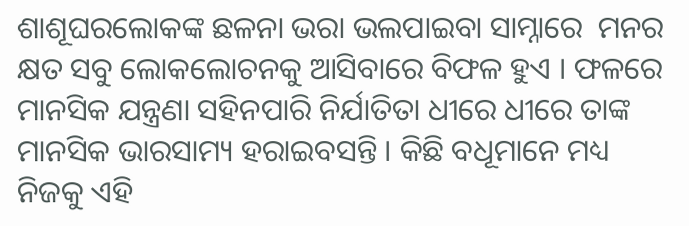ଶାଶୂଘରଲୋକଙ୍କ ଛଳନା ଭରା ଭଲପାଇବା ସାମ୍ନାରେ  ମନର କ୍ଷତ ସବୁ ଲୋକଲୋଚନକୁ ଆସିବାରେ ବିଫଳ ହୁଏ । ଫଳରେ ମାନସିକ ଯନ୍ତ୍ରଣା ସହିନପାରି ନିର୍ଯାତିତା ଧୀରେ ଧୀରେ ତାଙ୍କ ମାନସିକ ଭାରସାମ୍ୟ ହରାଇବସନ୍ତି । କିଛି ବଧୂମାନେ ମଧ୍ୟ ନିଜକୁ ଏହି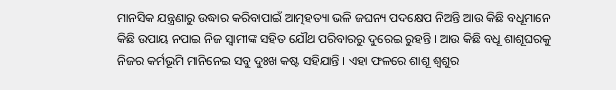ମାନସିକ ଯନ୍ତ୍ରଣାରୁ ଉଦ୍ଧାର କରିବାପାଇଁ ଆତ୍ମହତ୍ୟା ଭଳି ଜଘନ୍ୟ ପଦକ୍ଷେପ ନିଅନ୍ତି ଆଉ କିଛି ବଧୂମାନେ କିଛି ଉପାୟ ନପାଇ ନିଜ ସ୍ୱାମୀଙ୍କ ସହିତ ଯୌଥ ପରିବାରରୁ ଦୁରେଇ ରୁହନ୍ତି । ଆଉ କିଛି ବଧୂ ଶାଶୂଘରକୁ ନିଜର କର୍ମଭୂମି ମାନିନେଇ ସବୁ ଦୁଃଖ କଷ୍ଟ ସହିଯାନ୍ତି । ଏହା ଫଳରେ ଶାଶୂ ଶ୍ୱଶୁର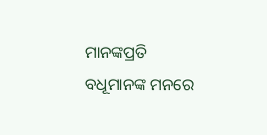ମାନଙ୍କପ୍ରତି ବଧୂମାନଙ୍କ ମନରେ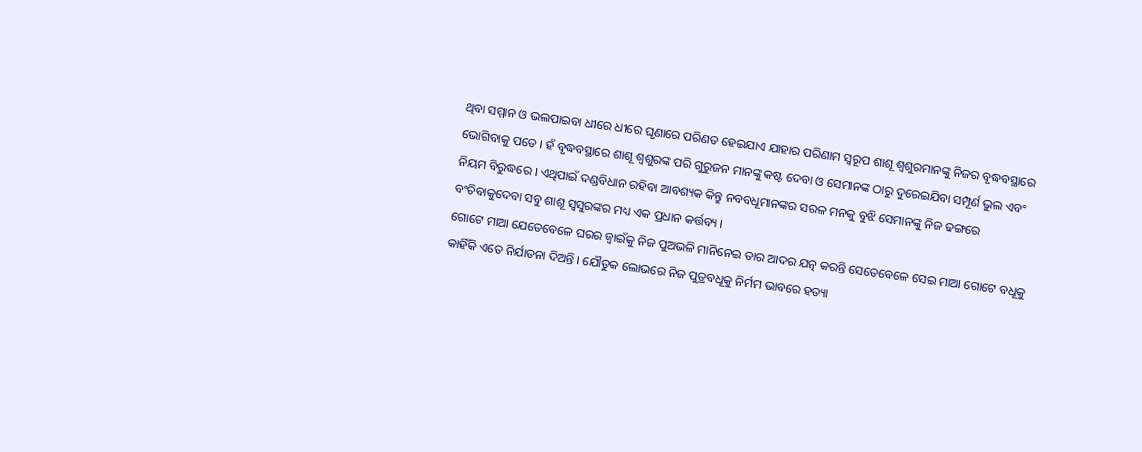ଥିବା ସମ୍ମାନ ଓ ଭଲପାଇବା ଧୀରେ ଧୀରେ ଘୃଣାରେ ପରିଣତ ହେଇଯାଏ ଯାହାର ପରିଣାମ ସ୍ୱରୂପ ଶାଶୂ ଶ୍ୱଶୁରମାନଙ୍କୁ ନିଜର ବୃଦ୍ଧବସ୍ଥାରେ ଭୋଗିବାକୁ ପଡେ । ହଁ ବୃଦ୍ଧବସ୍ଥାରେ ଶାଶୂ ଶ୍ୱଶୁରଙ୍କ ପରି ଗୁରୁଜନ ମାନଙ୍କୁ କଷ୍ଟ ଦେବା ଓ ସେମାନଙ୍କ ଠାରୁ ଦୁରେଇଯିବା ସମ୍ପୂର୍ଣ ଭୁଲ ଏବଂ ନିୟମ ବିରୁଦ୍ଧରେ । ଏଥିପାଇଁ ଦଣ୍ଡବିଧାନ ରହିବା ଆବଶ୍ୟକ କିନ୍ତୁ ନବବଧୂମାନଙ୍କର ସରଳ ମନକୁ ବୁଝି ସେମାନଙ୍କୁ ନିଜ ଢଙ୍ଗରେ ବଂଚିବାକୁଦେବା ସବୁ ଶାଶୂ ସ୍ୱସୁରଙ୍କର ମଧ୍ୟ ଏକ ପ୍ରଧାନ କର୍ତ୍ତବ୍ୟ ।
ଗୋଟେ ମାଆ ଯେତେବେଳେ ଘରର ଜ୍ୱାଇଁକୁ ନିଜ ପୁଅଭଳି ମାନିନେଇ ତାର ଆଦର ଯତ୍ନ କରନ୍ତି ସେତେବେଳେ ସେଇ ମାଆ ଗୋଟେ ବଧୂକୁ କାହିଁକି ଏତେ ନିର୍ଯାତନା ଦିଅନ୍ତି । ଯୌତୁକ ଲୋଭରେ ନିଜ ପୁତ୍ରବଧୂକୁ ନିର୍ମମ ଭାବରେ ହତ୍ୟା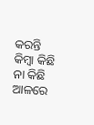କରନ୍ତି କିମ୍ବା କିଛି ନା କିଛି ଆଳରେ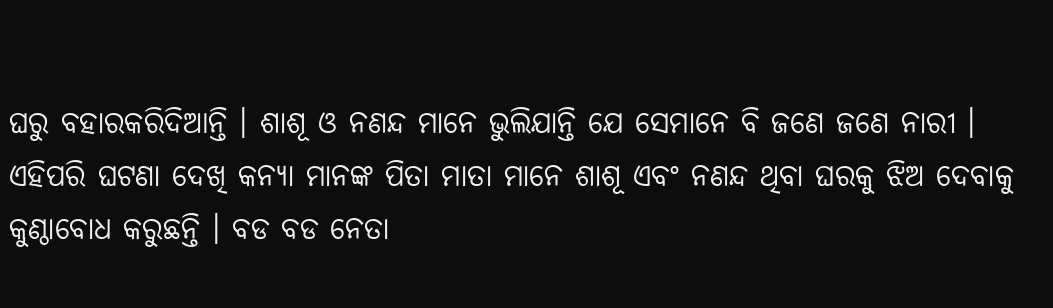ଘରୁ ବହାରକରିଦିଆନ୍ତି । ଶାଶୂ ଓ ନଣନ୍ଦ ମାନେ ଭୁଲିଯାନ୍ତି ଯେ ସେମାନେ ବି ଜଣେ ଜଣେ ନାରୀ । ଏହିପରି ଘଟଣା ଦେଖି କନ୍ୟା ମାନଙ୍କ ପିତା ମାତା ମାନେ ଶାଶୂ ଏବଂ ନଣନ୍ଦ ଥିବା ଘରକୁ ଝିଅ ଦେବାକୁ କୁଣ୍ଠାବୋଧ କରୁଛନ୍ତି । ବଡ ବଡ ନେତା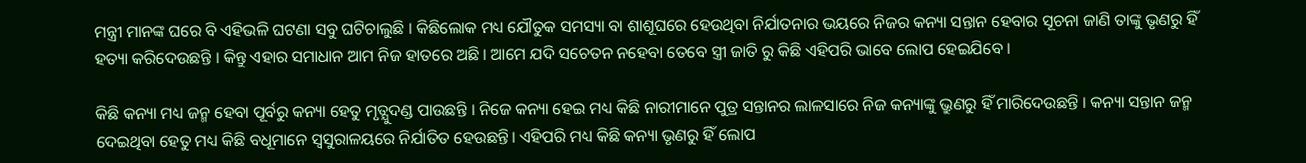ମନ୍ତ୍ରୀ ମାନଙ୍କ ଘରେ ବି ଏହିଭଳି ଘଟଣା ସବୁ ଘଟିଚାଲୁଛି । କିଛିଲୋକ ମଧ୍ୟ ଯୌତୁକ ସମସ୍ୟା ବା ଶାଶୂଘରେ ହେଉଥିବା ନିର୍ଯାତନାର ଭୟରେ ନିଜର କନ୍ୟା ସନ୍ତାନ ହେବାର ସୂଚନା ଜାଣି ତାଙ୍କୁ ଭୃଣରୁ ହିଁ ହତ୍ୟା କରିଦେଉଛନ୍ତି । କିନ୍ତୁ ଏହାର ସମାଧାନ ଆମ ନିଜ ହାତରେ ଅଛି । ଆମେ ଯଦି ସଚେତନ ନହେବା ତେବେ ସ୍ତ୍ରୀ ଜାତି ରୁ କିଛି ଏହିପରି ଭାବେ ଲୋପ ହେଇଯିବେ ।

କିଛି କନ୍ୟା ମଧ୍ୟ ଜନ୍ମ ହେବା ପୂର୍ବରୁ କନ୍ୟା ହେତୁ ମୃତ୍ଯୁଦଣ୍ଡ ପାଉଛନ୍ତି । ନିଜେ କନ୍ୟା ହେଇ ମଧ୍ୟ କିଛି ନାରୀମାନେ ପୁତ୍ର ସନ୍ତାନର ଲାଳସାରେ ନିଜ କନ୍ୟାଙ୍କୁ ଭ୍ରୁଣରୁ ହିଁ ମାରିଦେଉଛନ୍ତି । କନ୍ୟା ସନ୍ତାନ ଜନ୍ମ ଦେଇଥିବା ହେତୁ ମଧ୍ୟ କିଛି ବଧୂମାନେ ସ୍ୱସୁରାଳୟରେ ନିର୍ଯାତିତ ହେଉଛନ୍ତି। ଏହିପରି ମଧ୍ୟ କିଛି କନ୍ୟା ଭୃଣରୁ ହିଁ ଲୋପ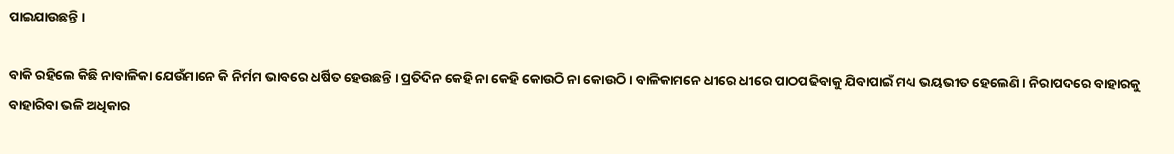ପାଇଯାଉଛନ୍ତି ।

ବାକି ରହିଲେ କିଛି ନାବାଳିକା ଯେଉଁମାନେ କି ନିର୍ମମ ଭାବରେ ଧର୍ଷିତ ହେଉଛନ୍ତି । ପ୍ରତିଦିନ କେହି ନା କେହି କୋଉଠି ନା କୋଉଠି । ବାଳିକାମନେ ଧୀରେ ଧୀରେ ପାଠପଢିବାକୁ ଯିବାପାଇଁ ମଧ୍ୟ ଭୟଭୀତ ହେଲେଣି । ନିରାପଦରେ ବାହାରକୁ ବାହାରିବା ଭଳି ଅଧିକାର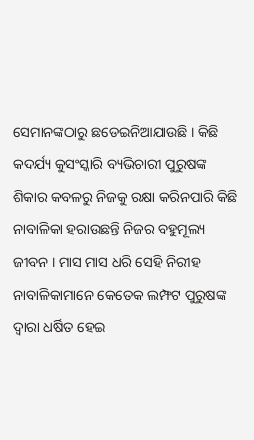ସେମାନଙ୍କଠାରୁ ଛଡେଇନିଆଯାଉଛି । କିଛି କଦର୍ଯ୍ୟ କୁସଂସ୍କାରି ବ୍ୟଭିଚାରୀ ପୁରୁଷଙ୍କ ଶିକାର କବଳରୁ ନିଜକୁ ରକ୍ଷା କରିନପାରି କିଛି ନାବାଳିକା ହରାଉଛନ୍ତି ନିଜର ବହୁମୂଲ୍ୟ ଜୀବନ । ମାସ ମାସ ଧରି ସେହି ନିରୀହ ନାବାଳିକାମାନେ କେତେକ ଲମ୍ଫଟ ପୁରୁଷଙ୍କ ଦ୍ୱାରା ଧର୍ଷିତ ହେଇ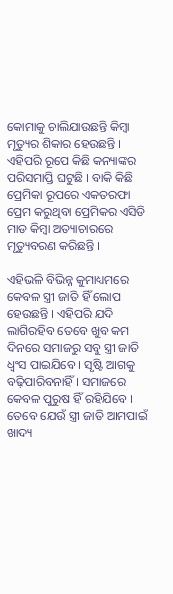କୋମାକୁ ଚାଲିଯାଉଛନ୍ତି କିମ୍ବା ମୃତ୍ୟୁର ଶିକାର ହେଉଛନ୍ତି । ଏହିପରି ରୂପେ କିଛି କନ୍ୟାଙ୍କର ପରିସମାପ୍ତି ଘଟୁଛି । ବାକି କିଛି
ପ୍ରେମିକା ରୂପରେ ଏକତରଫା ପ୍ରେମ କରୁଥିବା ପ୍ରେମିକର ଏସିଡି ମାଡ କିମ୍ବା ଅତ୍ୟାଚାରରେ ମୃତ୍ୟୁବରଣ କରିଛନ୍ତି ।

ଏହିଭଳି ବିଭିନ୍ନ କୁମାଧ୍ୟମରେ କେବଳ ସ୍ତ୍ରୀ ଜାତି ହିଁ ଲୋପ ହେଉଛନ୍ତି । ଏହିପରି ଯଦି ଲାଗିରହିବ ତେବେ ଖୁବ କମ ଦିନରେ ସମାଜରୁ ସବୁ ସ୍ତ୍ରୀ ଜାତି ଧ୍ବଂସ ପାଇଯିବେ । ସୃଷ୍ଟି ଆଗକୁ ବଢ଼ିପାରିବନାହିଁ । ସମାଜରେ କେବଳ ପୁରୁଷ ହିଁ ରହିଯିବେ । ତେବେ ଯେଉଁ ସ୍ତ୍ରୀ ଜାତି ଆମପାଇଁ ଖାଦ୍ୟ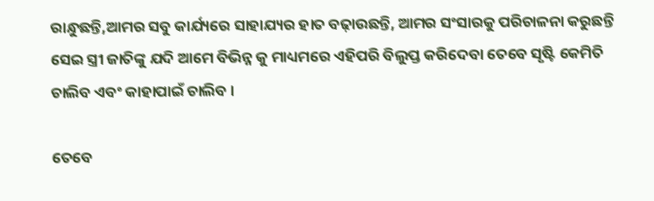ରାନ୍ଧୁଛନ୍ତି,ଆମର ସବୁ କାର୍ଯ୍ୟରେ ସାହାଯ୍ୟର ହାତ ବଢ଼ାଉଛନ୍ତି, ଆମର ସଂସାରକୁ ପରିଚାଳନା କରୁଛନ୍ତି ସେଇ ସ୍ତ୍ରୀ ଜାତିଙ୍କୁ ଯଦି ଆମେ ବିଭିନ୍ନ କୁ ମାଧ୍ୟମରେ ଏହିପରି ବିଲୁପ୍ତ କରିଦେବା ତେବେ ସୃଷ୍ଟି କେମିତି ଚାଲିବ ଏବଂ କାହାପାଇଁ ଚାଲିବ ।

ତେବେ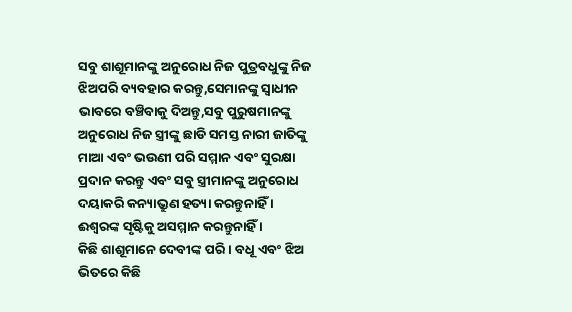ସବୁ ଶାଶୂମାନଙ୍କୁ ଅନୁରୋଧ ନିଜ ପୁତ୍ରବଧୁଙ୍କୁ ନିଜ ଝିଅପରି ବ୍ୟବହାର କରନ୍ତୁ,ସେମାନଙ୍କୁ ସ୍ୱାଧୀନ ଭାବରେ ବଞ୍ଚିବାକୁ ଦିଅନ୍ତୁ,ସବୁ ପୁରୁଷମାନଙ୍କୁ ଅନୁରୋଧ ନିଜ ସ୍ତ୍ରୀଙ୍କୁ ଛାଡି ସମସ୍ତ ନାରୀ ଜାତିଙ୍କୁ ମାଆ ଏବଂ ଭଉଣୀ ପରି ସମ୍ମାନ ଏବଂ ସୁରକ୍ଷା ପ୍ରଦାନ କରନ୍ତୁ ଏବଂ ସବୁ ସ୍ତ୍ରୀମାନଙ୍କୁ ଅନୁରୋଧ ଦୟାକରି କନ୍ୟାଭ୍ରୁଣ ହତ୍ୟା କରନ୍ତୁନାହିଁ । ଈଶ୍ୱରଙ୍କ ସୃଷ୍ଟିକୁ ଅସମ୍ମାନ କରନ୍ତୁନାହିଁ ।
କିଛି ଶାଶୂମାନେ ଦେବୀଙ୍କ ପରି । ବଧୂ ଏବଂ ଝିଅ ଭିତରେ କିଛି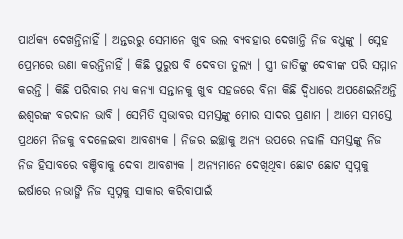ପାର୍ଥକ୍ୟ ଦେଖନ୍ତିନାହିଁ । ଅନ୍ତରରୁ ସେମାନେ ଖୁବ ଭଲ ବ୍ୟବହାର ଦେଖାନ୍ତି ନିଜ ବଧୁଙ୍କୁ । ସ୍ନେହ ପ୍ରେମରେ ଉଣା କରନ୍ତିନାହିଁ । କିଛି ପୁରୁଷ ବି ଦେବତା ତୁଲ୍ୟ । ସ୍ତ୍ରୀ ଜାତିଙ୍କୁ ଦେବୀଙ୍କ ପରି ସମ୍ମାନ କରନ୍ତି । କିଛି ପରିବାର ମଧ୍ୟ କନ୍ୟା ସନ୍ତାନକୁ ଖୁବ ସହଜରେ ବିନା କିଛି ଦ୍ଵିଧାରେ ଅପଣେଇନିଅନ୍ତି ଈଶ୍ୱରଙ୍କ ବରଦାନ ଭାବି । ସେମିତି ସ୍ୱଭାବର ସମସ୍ତଙ୍କୁ ମୋର ସାଦର ପ୍ରଣାମ । ଆମେ ସମସ୍ତେ ପ୍ରଥମେ ନିଜକୁ ବଦଳେଇବା ଆବଶ୍ୟକ । ନିଜର ଇଚ୍ଛାକୁ ଅନ୍ୟ ଉପରେ ନଢାଳି ସମସ୍ତଙ୍କୁ ନିଜ ନିଜ ହିସାବରେ ବଞ୍ଚିବାକୁ ଦେବା ଆବଶ୍ୟକ । ଅନ୍ୟମାନେ ଦେଖିଥିବା ଛୋଟ ଛୋଟ ସ୍ୱପ୍ନକୁ ଇର୍ଷାରେ ନଭାଙ୍ଗି ନିଜ ସ୍ୱପ୍ନକୁ ସାକାର କରିବାପାଇଁ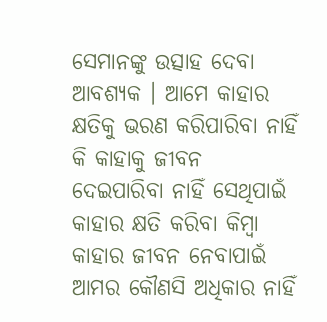ସେମାନଙ୍କୁ ଉତ୍ସାହ ଦେବା ଆବଶ୍ୟକ । ଆମେ କାହାର କ୍ଷତିକୁ ଭରଣ କରିପାରିବା ନାହିଁ କି କାହାକୁ ଜୀବନ ଦେଇପାରିବା ନାହିଁ ସେଥିପାଇଁ କାହାର କ୍ଷତି କରିବା କିମ୍ବା କାହାର ଜୀବନ ନେବାପାଇଁ ଆମର କୌଣସି ଅଧିକାର ନାହିଁ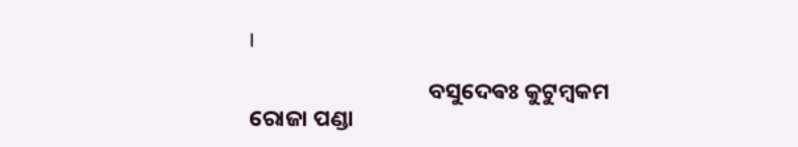।

                                   ବସୁଦେଵଃ କୁଟୁମ୍ବକମ
ରୋଜା ପଣ୍ଡା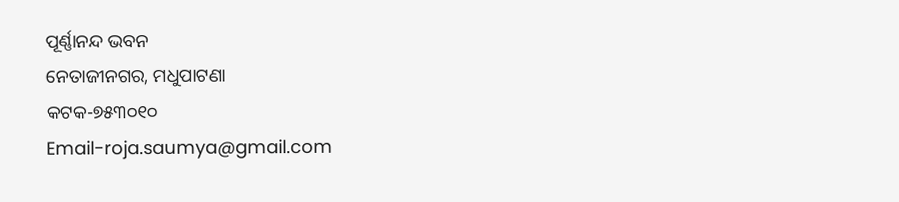ପୂର୍ଣ୍ଣାନନ୍ଦ ଭବନ
ନେତାଜୀନଗର, ମଧୁପାଟଣା
କଟକ-୭୫୩୦୧୦
Email-roja.saumya@gmail.com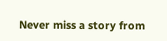Never miss a story from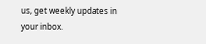us, get weekly updates in your inbox.